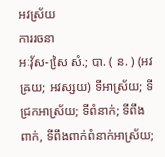អវស្រ័យ
ការរចនា
អៈវុ័ស-សៃ្រ សំ.; បា. ( ន. ) (អវឝ្រយ; អវស្សយ) ទីអាស្រ័យ; ទីជ្រកអាស្រ័យ; ទីពំនាក់; ទីពឹងពាក់, ទីពឹងពាក់ពំនាក់អាស្រ័យ;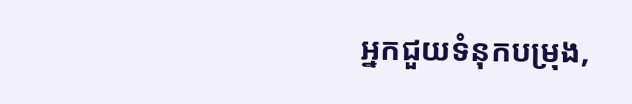អ្នកជួយទំនុកបម្រុង,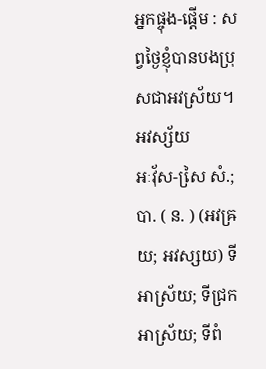អ្នកផ្ចុង-ផ្តើម : សព្វថ្ងៃខ្ញុំបានបងប្រុសជាអវស្រ័យ។ អវស្ស័យ
អៈវុ័ស-សៃ្រ សំ.; បា. ( ន. ) (អវឝ្រយ; អវស្សយ) ទីអាស្រ័យ; ទីជ្រកអាស្រ័យ; ទីពំ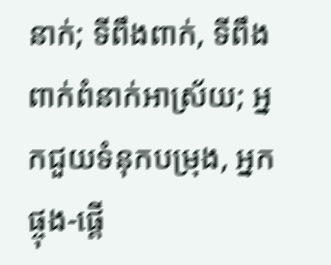នាក់; ទីពឹងពាក់, ទីពឹងពាក់ពំនាក់អាស្រ័យ; អ្នកជួយទំនុកបម្រុង, អ្នកផ្ចុង-ផ្តើ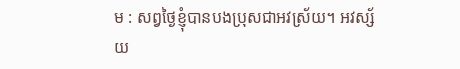ម : សព្វថ្ងៃខ្ញុំបានបងប្រុសជាអវស្រ័យ។ អវស្ស័យ